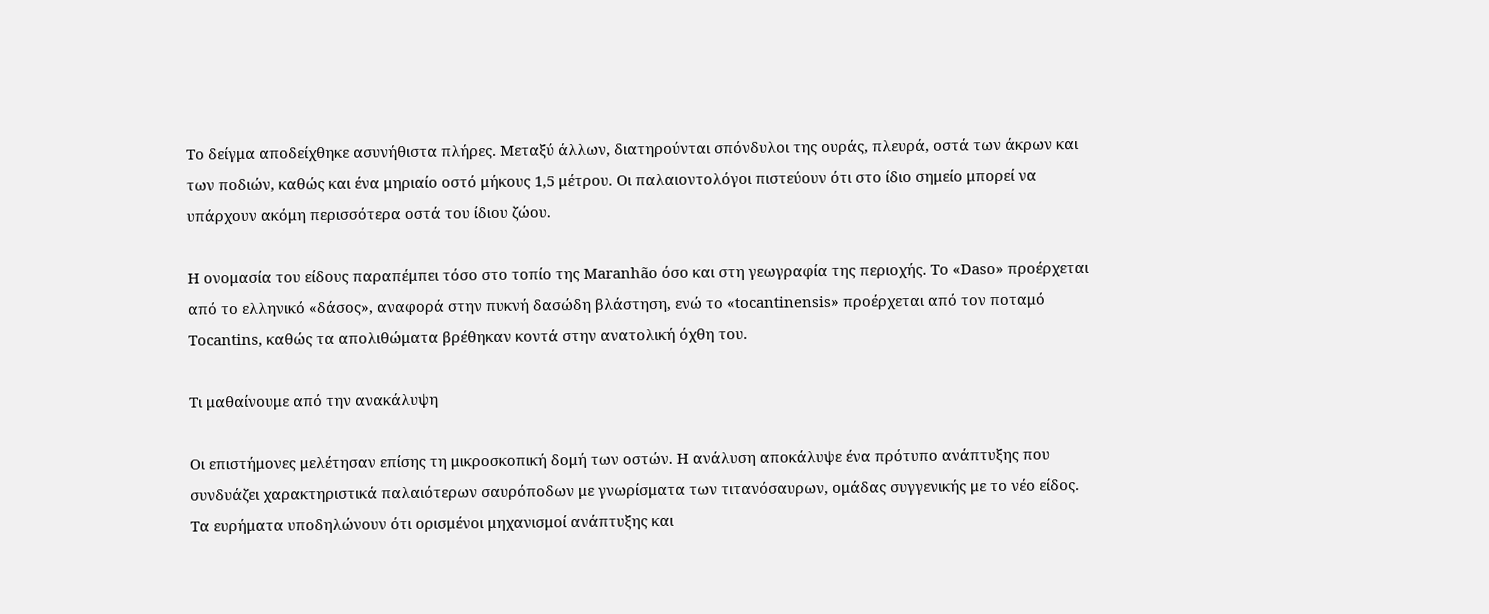Το δείγμα αποδείχθηκε ασυνήθιστα πλήρες. Μεταξύ άλλων, διατηρούνται σπόνδυλοι της ουράς, πλευρά, οστά των άκρων και των ποδιών, καθώς και ένα μηριαίο οστό μήκους 1,5 μέτρου. Οι παλαιοντολόγοι πιστεύουν ότι στο ίδιο σημείο μπορεί να υπάρχουν ακόμη περισσότερα οστά του ίδιου ζώου.

Η ονομασία του είδους παραπέμπει τόσο στο τοπίο της Maranhão όσο και στη γεωγραφία της περιοχής. Το «Daso» προέρχεται από το ελληνικό «δάσος», αναφορά στην πυκνή δασώδη βλάστηση, ενώ το «tocantinensis» προέρχεται από τον ποταμό Tocantins, καθώς τα απολιθώματα βρέθηκαν κοντά στην ανατολική όχθη του.

Τι μαθαίνουμε από την ανακάλυψη

Οι επιστήμονες μελέτησαν επίσης τη μικροσκοπική δομή των οστών. Η ανάλυση αποκάλυψε ένα πρότυπο ανάπτυξης που συνδυάζει χαρακτηριστικά παλαιότερων σαυρόποδων με γνωρίσματα των τιτανόσαυρων, ομάδας συγγενικής με το νέο είδος. Τα ευρήματα υποδηλώνουν ότι ορισμένοι μηχανισμοί ανάπτυξης και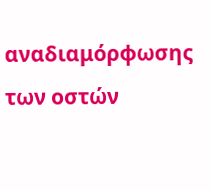αναδιαμόρφωσης των οστών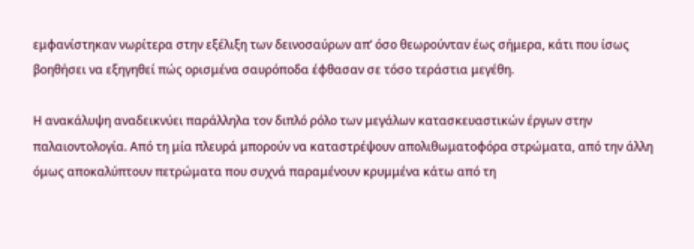εμφανίστηκαν νωρίτερα στην εξέλιξη των δεινοσαύρων απ’ όσο θεωρούνταν έως σήμερα, κάτι που ίσως βοηθήσει να εξηγηθεί πώς ορισμένα σαυρόποδα έφθασαν σε τόσο τεράστια μεγέθη.

Η ανακάλυψη αναδεικνύει παράλληλα τον διπλό ρόλο των μεγάλων κατασκευαστικών έργων στην παλαιοντολογία. Από τη μία πλευρά μπορούν να καταστρέψουν απολιθωματοφόρα στρώματα, από την άλλη όμως αποκαλύπτουν πετρώματα που συχνά παραμένουν κρυμμένα κάτω από τη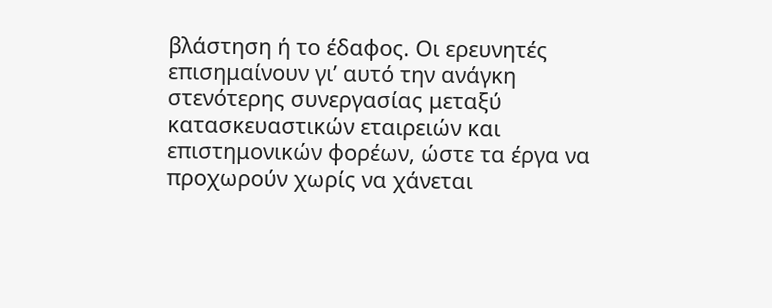βλάστηση ή το έδαφος. Οι ερευνητές επισημαίνουν γι’ αυτό την ανάγκη στενότερης συνεργασίας μεταξύ κατασκευαστικών εταιρειών και επιστημονικών φορέων, ώστε τα έργα να προχωρούν χωρίς να χάνεται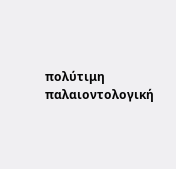πολύτιμη παλαιοντολογική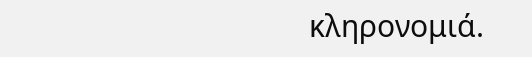κληρονομιά.